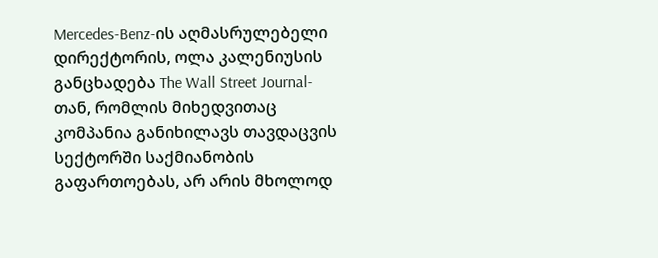Mercedes-Benz-ის აღმასრულებელი დირექტორის, ოლა კალენიუსის განცხადება The Wall Street Journal-თან, რომლის მიხედვითაც კომპანია განიხილავს თავდაცვის სექტორში საქმიანობის გაფართოებას, არ არის მხოლოდ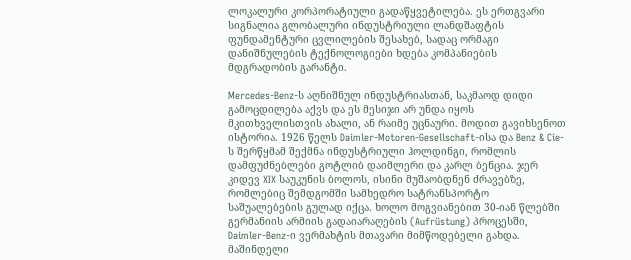ლოკალური კორპორატიული გადაწყვეტილება. ეს ერთგვარი სიგნალია გლობალური ინდუსტრიული ლანდშაფტის ფუნდამენტური ცვლილების შესახებ, სადაც ორმაგი დანიშნულების ტექნოლოგიები ხდება კომპანიების მდგრადობის გარანტი.

Mercedes-Benz-ს აღნიშნულ ინდუსტრიასთან, საკმაოდ დიდი გამოცდილება აქვს და ეს მესიჯი არ უნდა იყოს მკითხველისთვის ახალი, ან რაიმე უცნაური. მოდით გავიხსენოთ ისტორია. 1926 წელს Daimler-Motoren-Gesellschaft-ისა და Benz & Cie-ს შერწყმამ შექმნა ინდუსტრიული ჰოლდინგი, რომლის დამფუძნებლები გოტლიბ დაიმლერი და კარლ ბენცია. ჯერ კიდევ XIX საუკუნის ბოლოს, ისინი მუშაობდნენ ძრავებზე, რომლებიც შემდგომში სამხედრო სატრანსპორტო საშუალებების გულად იქცა. ხოლო მოგვიანებით 30-იან წლებში გერმანიის არმიის გადაიარაღების (Aufrüstung) პროცესში, Daimler-Benz-ი ვერმახტის მთავარი მიმწოდებელი გახდა. მაშინდელი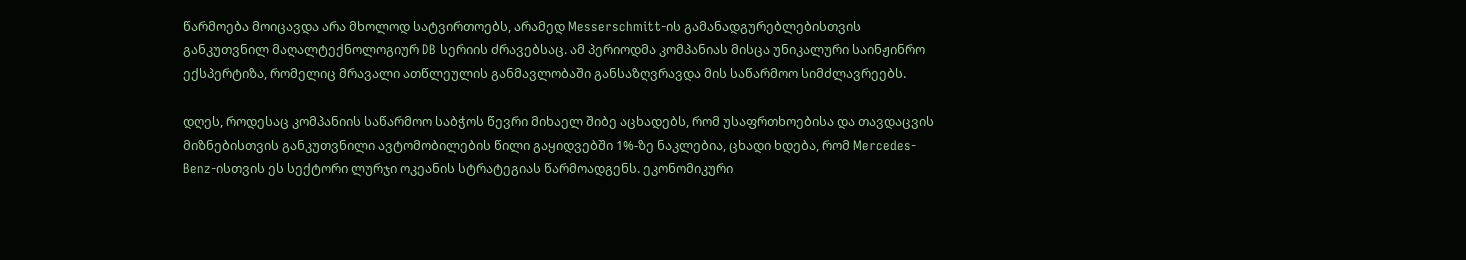წარმოება მოიცავდა არა მხოლოდ სატვირთოებს, არამედ Messerschmitt-ის გამანადგურებლებისთვის განკუთვნილ მაღალტექნოლოგიურ DB სერიის ძრავებსაც. ამ პერიოდმა კომპანიას მისცა უნიკალური საინჟინრო ექსპერტიზა, რომელიც მრავალი ათწლეულის განმავლობაში განსაზღვრავდა მის საწარმოო სიმძლავრეებს.

დღეს, როდესაც კომპანიის საწარმოო საბჭოს წევრი მიხაელ შიბე აცხადებს, რომ უსაფრთხოებისა და თავდაცვის მიზნებისთვის განკუთვნილი ავტომობილების წილი გაყიდვებში 1%-ზე ნაკლებია, ცხადი ხდება, რომ Mercedes-Benz-ისთვის ეს სექტორი ლურჯი ოკეანის სტრატეგიას წარმოადგენს. ეკონომიკური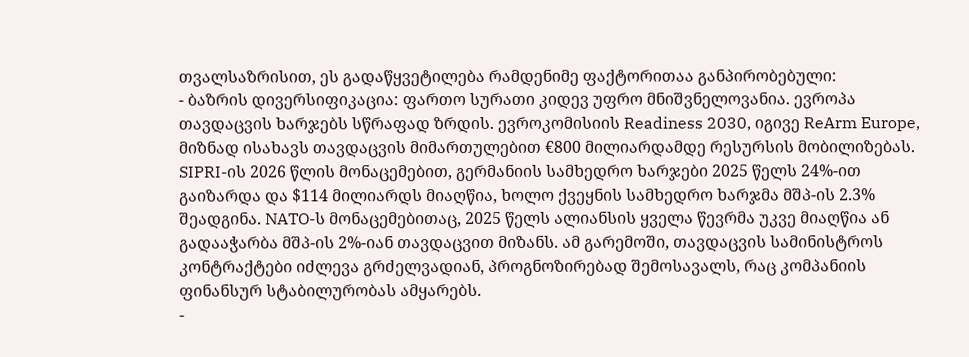თვალსაზრისით, ეს გადაწყვეტილება რამდენიმე ფაქტორითაა განპირობებული:
- ბაზრის დივერსიფიკაცია: ფართო სურათი კიდევ უფრო მნიშვნელოვანია. ევროპა თავდაცვის ხარჯებს სწრაფად ზრდის. ევროკომისიის Readiness 2030, იგივე ReArm Europe, მიზნად ისახავს თავდაცვის მიმართულებით €800 მილიარდამდე რესურსის მობილიზებას. SIPRI-ის 2026 წლის მონაცემებით, გერმანიის სამხედრო ხარჯები 2025 წელს 24%-ით გაიზარდა და $114 მილიარდს მიაღწია, ხოლო ქვეყნის სამხედრო ხარჯმა მშპ-ის 2.3% შეადგინა. NATO-ს მონაცემებითაც, 2025 წელს ალიანსის ყველა წევრმა უკვე მიაღწია ან გადააჭარბა მშპ-ის 2%-იან თავდაცვით მიზანს. ამ გარემოში, თავდაცვის სამინისტროს კონტრაქტები იძლევა გრძელვადიან, პროგნოზირებად შემოსავალს, რაც კომპანიის ფინანსურ სტაბილურობას ამყარებს.
-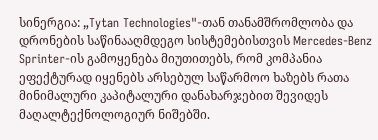სინერგია: „Tytan Technologies"-თან თანამშრომლობა და დრონების საწინააღმდეგო სისტემებისთვის Mercedes-Benz Sprinter-ის გამოყენება მიუთითებს, რომ კომპანია ეფექტურად იყენებს არსებულ საწარმოო ხაზებს რათა მინიმალური კაპიტალური დანახარჯებით შევიდეს მაღალტექნოლოგიურ ნიშებში.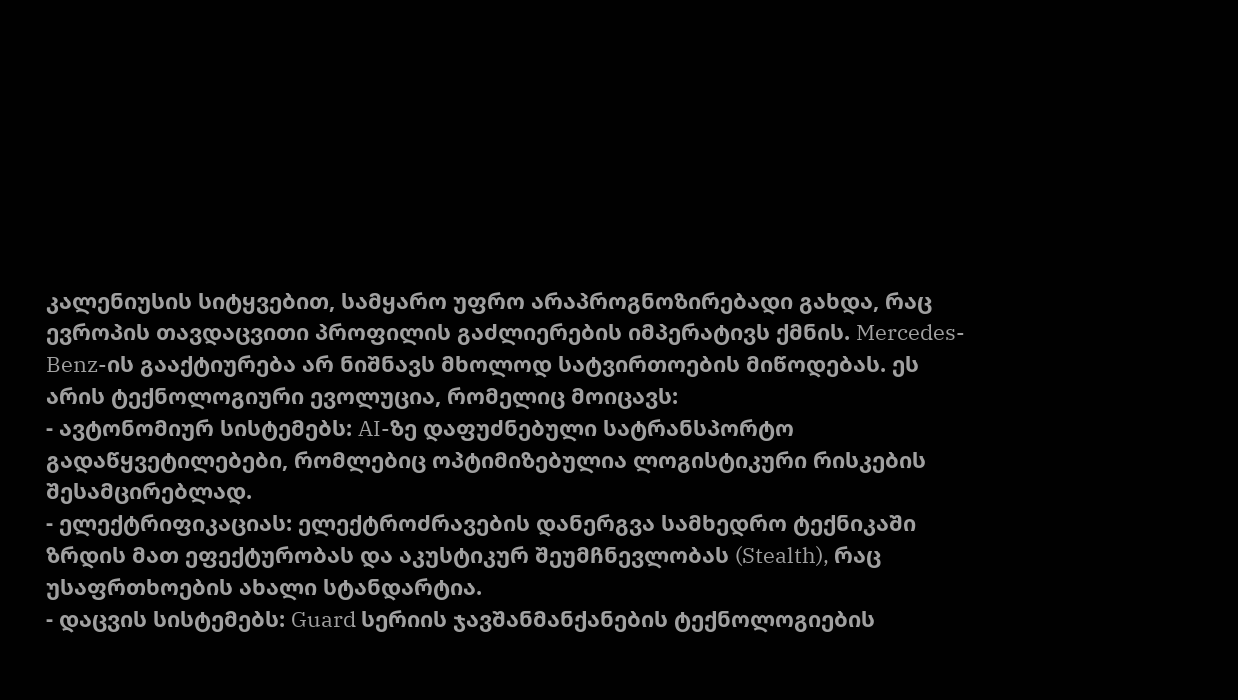კალენიუსის სიტყვებით, სამყარო უფრო არაპროგნოზირებადი გახდა, რაც ევროპის თავდაცვითი პროფილის გაძლიერების იმპერატივს ქმნის. Mercedes-Benz-ის გააქტიურება არ ნიშნავს მხოლოდ სატვირთოების მიწოდებას. ეს არის ტექნოლოგიური ევოლუცია, რომელიც მოიცავს:
- ავტონომიურ სისტემებს: AI-ზე დაფუძნებული სატრანსპორტო გადაწყვეტილებები, რომლებიც ოპტიმიზებულია ლოგისტიკური რისკების შესამცირებლად.
- ელექტრიფიკაციას: ელექტროძრავების დანერგვა სამხედრო ტექნიკაში ზრდის მათ ეფექტურობას და აკუსტიკურ შეუმჩნევლობას (Stealth), რაც უსაფრთხოების ახალი სტანდარტია.
- დაცვის სისტემებს: Guard სერიის ჯავშანმანქანების ტექნოლოგიების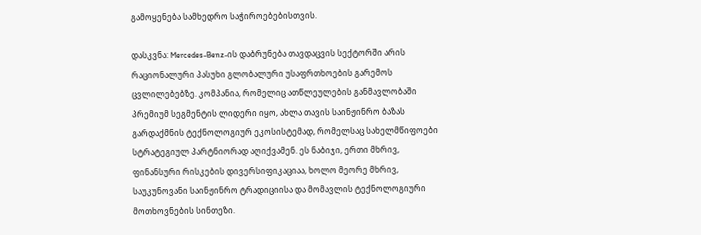გამოყენება სამხედრო საჭიროებებისთვის.

დასკვნა: Mercedes-Benz-ის დაბრუნება თავდაცვის სექტორში არის რაციონალური პასუხი გლობალური უსაფრთხოების გარემოს ცვლილებებზე. კომპანია, რომელიც ათწლეულების განმავლობაში პრემიუმ სეგმენტის ლიდერი იყო, ახლა თავის საინჟინრო ბაზას გარდაქმნის ტექნოლოგიურ ეკოსისტემად, რომელსაც სახელმწიფოები სტრატეგიულ პარტნიორად აღიქვამენ. ეს ნაბიჯი, ერთი მხრივ, ფინანსური რისკების დივერსიფიკაციაა, ხოლო მეორე მხრივ, საუკუნოვანი საინჟინრო ტრადიციისა და მომავლის ტექნოლოგიური მოთხოვნების სინთეზი.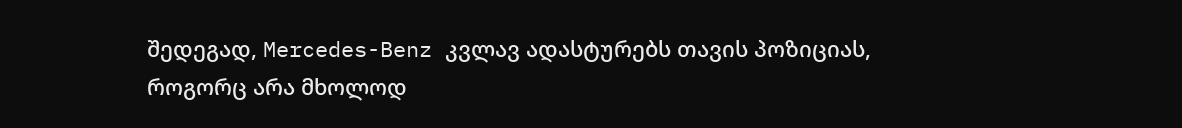შედეგად, Mercedes-Benz კვლავ ადასტურებს თავის პოზიციას, როგორც არა მხოლოდ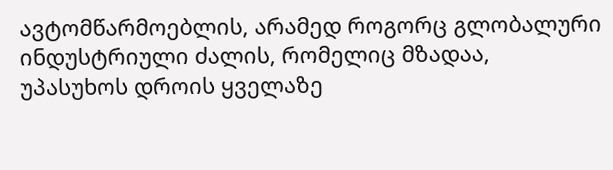ავტომწარმოებლის, არამედ როგორც გლობალური ინდუსტრიული ძალის, რომელიც მზადაა, უპასუხოს დროის ყველაზე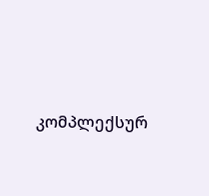კომპლექსურ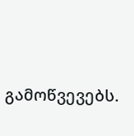გამოწვევებს.